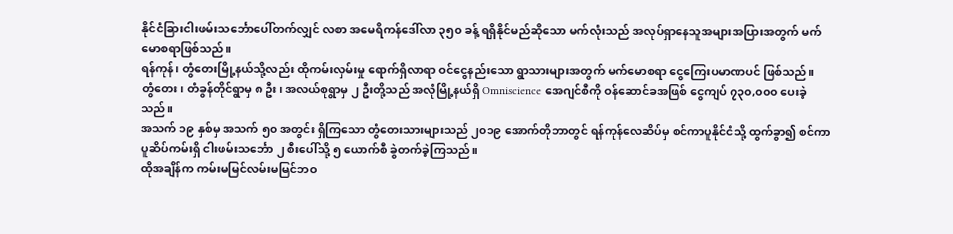နိုင်ငံခြားငါးဖမ်းသင်္ဘောပေါ်တက်လျှင် လစာ အမေရိကန်ဒေါ်လာ ၃၅၀ ခန့် ရရှိနိုင်မည်ဆိုသော မက်လုံးသည် အလုပ်ရှာနေသူအများအပြားအတွက် မက်မောစရာဖြစ်သည်။
ရန်ကုန်၊ တွံတေးမြို့နယ်သို့လည်း ထိုကမ်းလှမ်းမှု ရောက်ရှိလာရာ ဝင်ငွေနည်းသော ရွာသားများအတွက် မက်မောစရာ ငွေကြေးပမာဏပင် ဖြစ်သည်။
တွံတေး၊ တံခွန်တိုင်ရွာမှ ၈ ဦး၊ အလယ်စုရွာမှ ၂ ဦးတို့သည် အလုံမြို့နယ်ရှိ Omniscience အေဂျင်စီကို ဝန်ဆောင်ခအဖြစ် ငွေကျပ် ၇၃၀,၀၀၀ ပေးခဲ့ သည်။
အသက် ၁၉ နှစ်မှ အသက် ၅၀ အတွင်း ရှိကြသော တွံတေးသားများသည် ၂၀၁၉ အောက်တိုဘာတွင် ရန်ကုန်လေဆိပ်မှ စင်ကာပူနိုင်ငံသို့ ထွက်ခွာ၍ စင်ကာပူဆိပ်ကမ်းရှိ ငါးဖမ်းသင်္ဘော ၂ စီးပေါ်သို့ ၅ ယောက်စီ ခွဲတက်ခဲ့ကြသည်။
ထိုအချိန်က ကမ်းမမြင်လမ်းမမြင်ဘဝ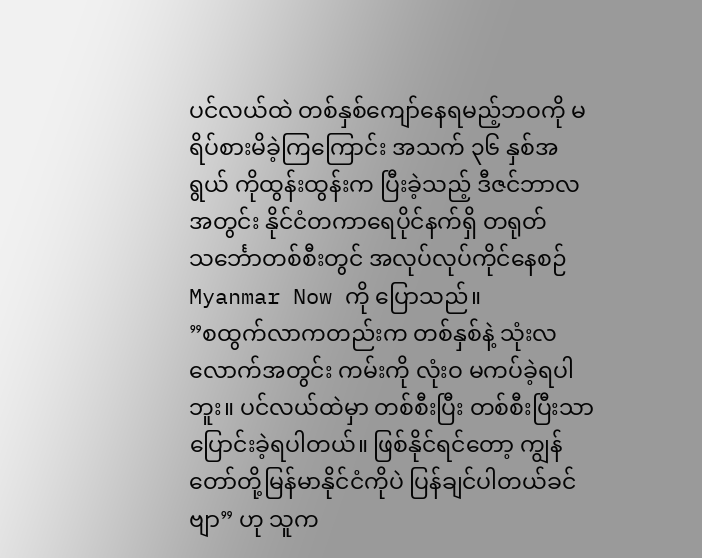ပင်လယ်ထဲ တစ်နှစ်ကျော်နေရမည့်ဘဝကို မရိပ်စားမိခဲ့ကြကြောင်း အသက် ၃၆ နှစ်အရွယ် ကိုထွန်းထွန်းက ပြီးခဲ့သည့် ဒီဇင်ဘာလအတွင်း နိုင်ငံတကာရေပိုင်နက်ရှိ တရုတ်သင်္ဘောတစ်စီးတွင် အလုပ်လုပ်ကိုင်နေစဉ် Myanmar Now ကို ပြောသည်။
”စထွက်လာကတည်းက တစ်နှစ်နဲ့ သုံးလလောက်အတွင်း ကမ်းကို လုံးဝ မကပ်ခဲ့ရပါဘူး။ ပင်လယ်ထဲမှာ တစ်စီးပြီး တစ်စီးပြီးသာ ပြောင်းခဲ့ရပါတယ်။ ဖြစ်နိုင်ရင်တော့ ကျွန်တော်တို့မြန်မာနိုင်ငံကိုပဲ ပြန်ချင်ပါတယ်ခင်ဗျာ” ဟု သူက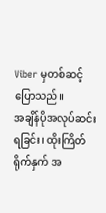Viber မှတစ်ဆင့် ပြောသည်။
အချိန်ပိုအလုပ်ဆင်းရခြင်း၊ ထိုးကြိတ်ရိုက်နှက် အ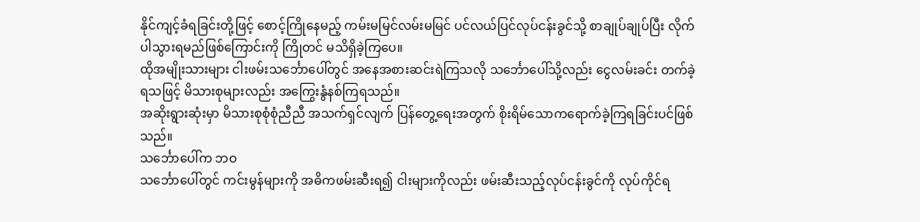နိုင်ကျင့်ခံရခြင်းတို့ဖြင့် စောင့်ကြိုနေမည့် ကမ်းမမြင်လမ်းမမြင် ပင်လယ်ပြင်လုပ်ငန်းခွင်သို့ စာချုပ်ချုပ်ပြီး လိုက်ပါသွားရမည်ဖြစ်ကြောင်းကို ကြိုတင် မသိရှိခဲ့ကြပေ။
ထိုအမျိုးသားများ ငါးဖမ်းသင်္ဘောပေါ်တွင် အနေအစားဆင်းရဲကြသလို သင်္ဘောပေါ်သို့လည်း ငွေလမ်းခင်း တက်ခဲ့ရသဖြင့် မိသားစုများလည်း အကြွေးနွံနစ်ကြရသည်။
အဆိုးရွားဆုံးမှာ မိသားစုစုံစုံညီညီ အသက်ရှင်လျက် ပြန်တွေ့ရေးအတွက် စိုးရိမ်သောကရောက်ခဲ့ကြရခြင်းပင်ဖြစ်သည်။
သင်္ဘောပေါ်က ဘဝ
သင်္ဘောပေါ်တွင် ကင်းမွန်များကို အဓိကဖမ်းဆီးရ၍ ငါးများကိုလည်း ဖမ်းဆီးသည့်လုပ်ငန်းခွင်ကို လုပ်ကိုင်ရ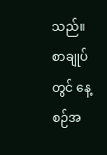သည်။ စာချုပ်တွင် နေ့စဉ်အ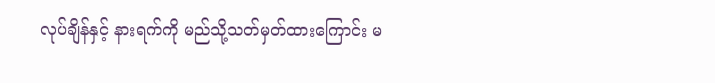လုပ်ချိန်နှင့် နားရက်ကို မည်သို့သတ်မှတ်ထားကြောင်း မ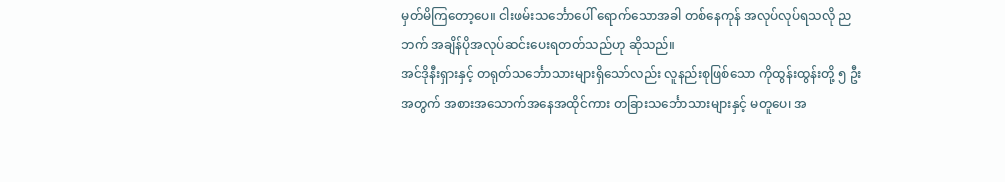မှတ်မိကြတော့ပေ။ ငါးဖမ်းသင်္ဘောပေါ် ရောက်သောအခါ တစ်နေကုန် အလုပ်လုပ်ရသလို ညဘက် အချိန်ပိုအလုပ်ဆင်းပေးရတတ်သည်ဟု ဆိုသည်။
အင်ဒိုနီးရှားနှင့် တရုတ်သင်္ဘောသားများရှိသော်လည်း လူနည်းစုဖြစ်သော ကိုထွန်းထွန်းတို့ ၅ ဦးအတွက် အစားအသောက်အနေအထိုင်ကား တခြားသင်္ဘောသားများနှင့် မတူပေ၊ အ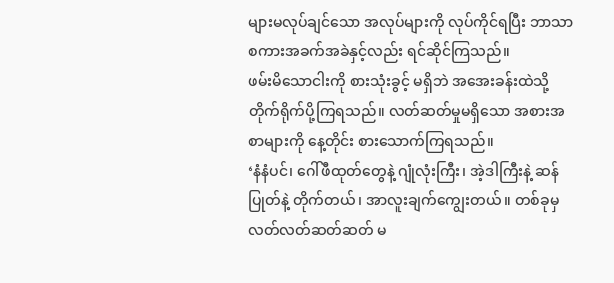များမလုပ်ချင်သော အလုပ်များကို လုပ်ကိုင်ရပြီး ဘာသာစကားအခက်အခဲနှင့်လည်း ရင်ဆိုင်ကြသည်။
ဖမ်းမိသောငါးကို စားသုံးခွင့် မရှိဘဲ အအေးခန်းထဲသို့ တိုက်ရိုက်ပို့ကြရသည်။ လတ်ဆတ်မှုမရှိသော အစားအစာများကို နေ့တိုင်း စားသောက်ကြရသည်။
‘နံနံပင်၊ ဂေါ်ဖီထုတ်တွေနဲ့ ဂျုံလုံးကြီး၊ အဲ့ဒါကြီးနဲ့ ဆန်ပြုတ်နဲ့ တိုက်တယ်၊ အာလူးချက်ကျွေးတယ်။ တစ်ခုမှ လတ်လတ်ဆတ်ဆတ် မ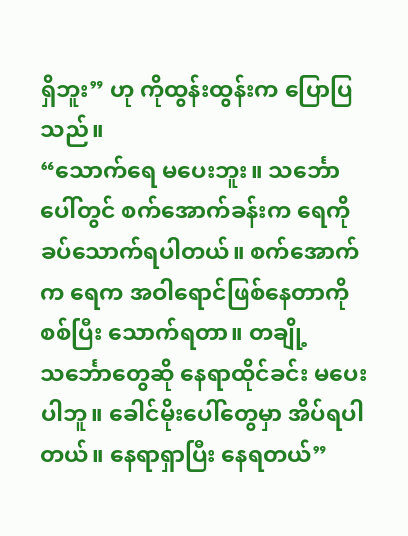ရှိဘူး” ဟု ကိုထွန်းထွန်းက ပြောပြသည်။
“သောက်ရေ မပေးဘူး။ သင်္ဘောပေါ်တွင် စက်အောက်ခန်းက ရေကို ခပ်သောက်ရပါတယ်။ စက်အောက်က ရေက အဝါရောင်ဖြစ်နေတာကို စစ်ပြီး သောက်ရတာ။ တချို့သင်္ဘောတွေဆို နေရာထိုင်ခင်း မပေးပါဘူ။ ခေါင်မိုးပေါ်တွေမှာ အိပ်ရပါတယ်။ နေရာရှာပြီး နေရတယ်”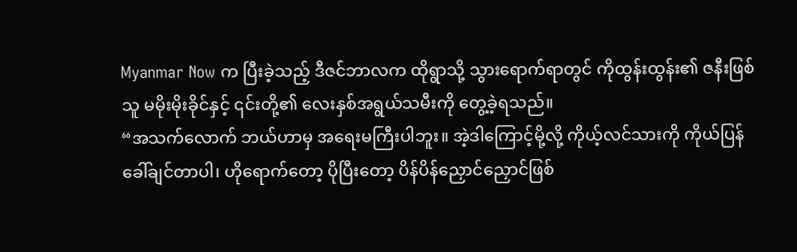Myanmar Now က ပြီးခဲ့သည့် ဒီဇင်ဘာလက ထိုရွာသို့ သွားရောက်ရာတွင် ကိုထွန်းထွန်း၏ ဇနီးဖြစ်သူ မမိုးမိုးခိုင်နှင့် ၎င်းတို့၏ လေးနှစ်အရွယ်သမီးကို တွေ့ခဲ့ရသည်။
“အသက်လောက် ဘယ်ဟာမှ အရေးမကြီးပါဘူး။ အဲ့ဒါကြောင့်မို့လို့ ကိုယ့်လင်သားကို ကိုယ်ပြန်ခေါ်ချင်တာပါ၊ ဟိုရောက်တော့ ပိုပြီးတော့ ပိန်ပိန်ညှောင်ညှောင်ဖြစ်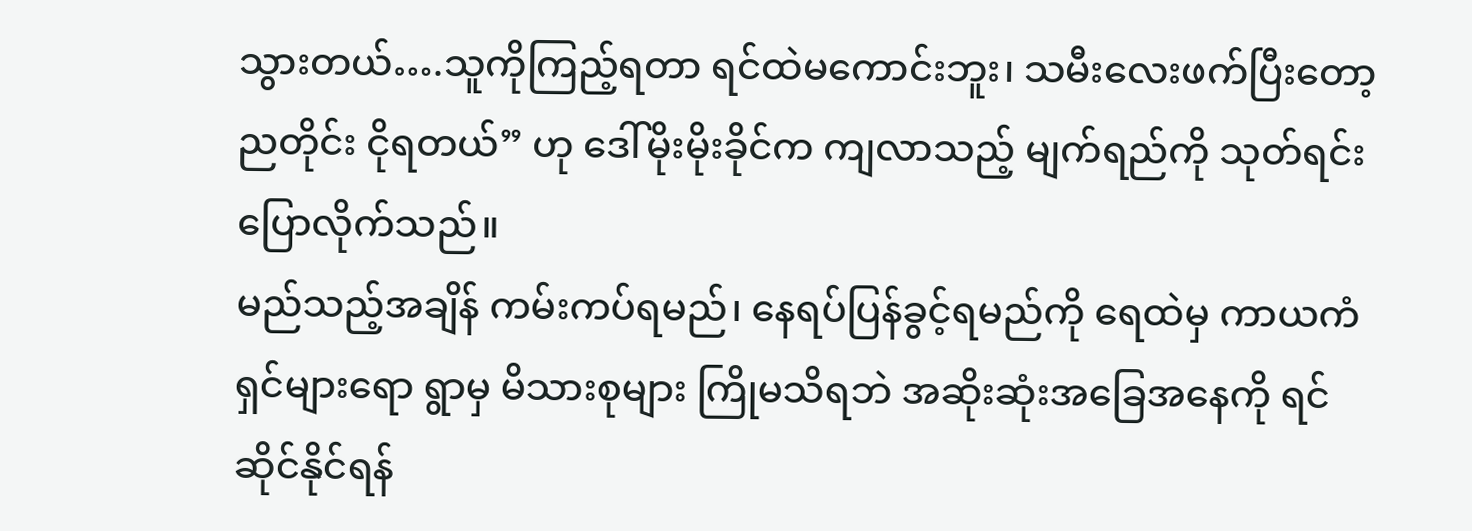သွားတယ်….သူကိုကြည့်ရတာ ရင်ထဲမကောင်းဘူး၊ သမီးလေးဖက်ပြီးတော့ ညတိုင်း ငိုရတယ်” ဟု ဒေါ်မိုးမိုးခိုင်က ကျလာသည့် မျက်ရည်ကို သုတ်ရင်း ပြောလိုက်သည်။
မည်သည့်အချိန် ကမ်းကပ်ရမည်၊ နေရပ်ပြန်ခွင့်ရမည်ကို ရေထဲမှ ကာယကံရှင်များရော ရွာမှ မိသားစုများ ကြိုမသိရဘဲ အဆိုးဆုံးအခြေအနေကို ရင်ဆိုင်နိုင်ရန်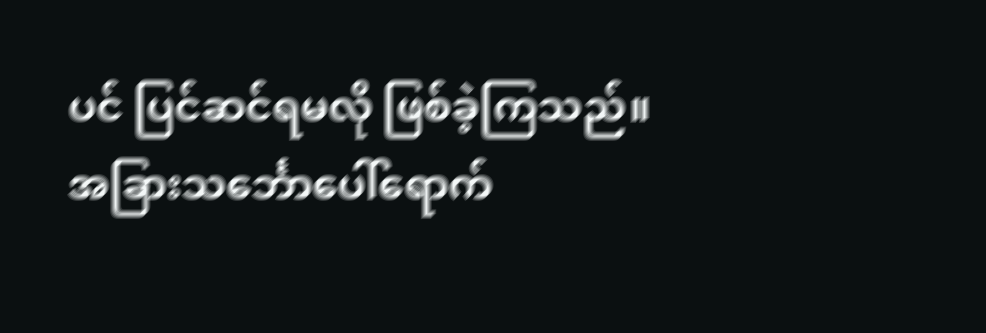ပင် ပြင်ဆင်ရမလို ဖြစ်ခဲ့ကြသည်။
အခြားသင်္ဘောပေါ်ရောက်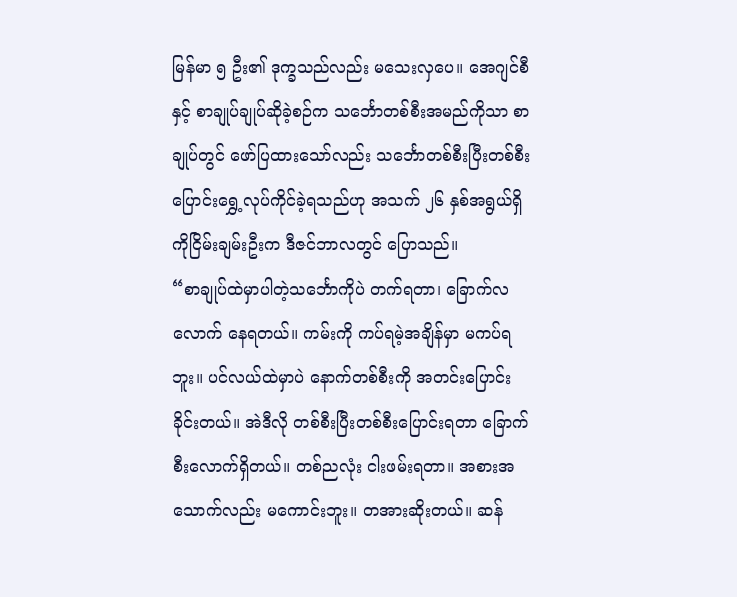မြန်မာ ၅ ဦး၏ ဒုက္ခသည်လည်း မသေးလှပေ။ အေဂျင်စီနှင့် စာချုပ်ချုပ်ဆိုခဲ့စဉ်က သင်္ဘောတစ်စီးအမည်ကိုသာ စာချုပ်တွင် ဖော်ပြထားသော်လည်း သင်္ဘောတစ်စီးပြီးတစ်စီး ပြောင်းရွှေ့လုပ်ကိုင်ခဲ့ရသည်ဟု အသက် ၂၆ နှစ်အရွယ်ရှိ ကိုငြိမ်းချမ်းဦးက ဒီဇင်ဘာလတွင် ပြောသည်။
“စာချုပ်ထဲမှာပါတဲ့သင်္ဘောကိုပဲ တက်ရတာ၊ ခြောက်လလောက် နေရတယ်။ ကမ်းကို ကပ်ရမဲ့အချိန်မှာ မကပ်ရဘူး။ ပင်လယ်ထဲမှာပဲ နောက်တစ်စီးကို အတင်းပြောင်းခိုင်းတယ်။ အဲဒီလို တစ်စီးပြီးတစ်စီးပြောင်းရတာ ခြောက်စီးလောက်ရှိတယ်။ တစ်ညလုံး ငါးဖမ်းရတာ။ အစားအသောက်လည်း မကောင်းဘူး။ တအားဆိုးတယ်။ ဆန်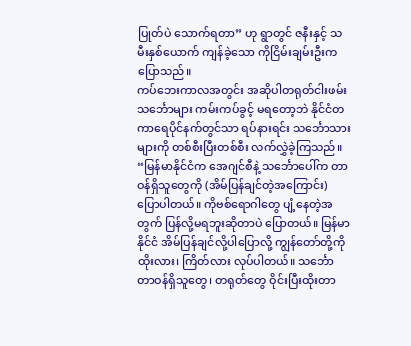ပြုတ်ပဲ သောက်ရတာ” ဟု ရွာတွင် ဇနီးနှင့် သမီးနှစ်ယောက် ကျန်ခဲ့သော ကိုငြိမ်းချမ်းဦးက ပြောသည်။
ကပ်ဘေးကာလအတွင်း အဆိုပါတရုတ်ငါးဖမ်းသင်္ဘောများ ကမ်းကပ်ခွင့် မရတော့ဘဲ နိုင်ငံတကာရေပိုင်နက်တွင်သာ ရပ်နားရင်း သင်္ဘောသားများကို တစ်စီးပြီးတစ်စီး လက်လွှဲခဲ့ကြသည်။
“မြန်မာနိုင်ငံက အေဂျင်စီနဲ့ သင်္ဘောပေါ်က တာဝန်ရှိသူတွေကို (အိမ်ပြန်ချင်တဲ့အကြောင်း) ပြောပါတယ်။ ကိုဗစ်ရောဂါတွေ ပျံ့နေတဲ့အတွက် ပြန်လို့မရဘူးဆိုတာပဲ ပြောတယ်။ မြန်မာနိုင်ငံ အိမ်ပြန်ချင်လို့ပါပြောလို့ ကျွန်တော်တို့ကို ထိုးလား၊ ကြိတ်လား လုပ်ပါတယ်။ သင်္ဘောတာဝန်ရှိသူတွေ၊ တရုတ်တွေ ဝိုင်းပြီးထိုးတာ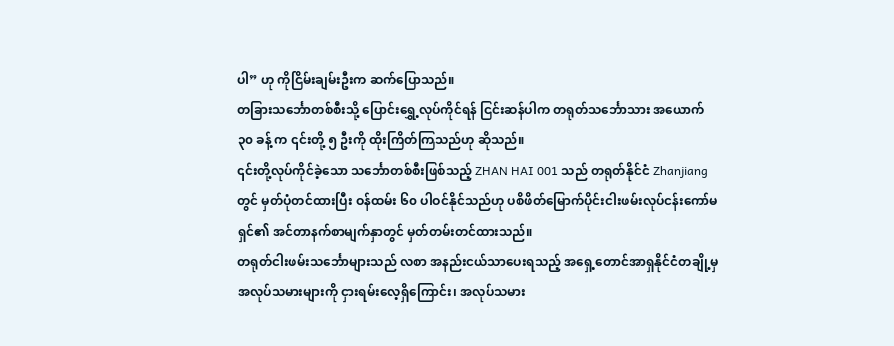ပါ” ဟု ကိုငြိမ်းချမ်းဦးက ဆက်ပြောသည်။
တခြားသင်္ဘောတစ်စီးသို့ ပြောင်းရွှေ့လုပ်ကိုင်ရန် ငြင်းဆန်ပါက တရုတ်သင်္ဘောသား အယောက် ၃၀ ခန့် က ၎င်းတို့ ၅ ဦးကို ထိုးကြိတ်ကြသည်ဟု ဆိုသည်။
၎င်းတို့လုပ်ကိုင်ခဲ့သော သင်္ဘောတစ်စီးဖြစ်သည့် ZHAN HAI 001 သည် တရုတ်နိုင်ငံ Zhanjiang တွင် မှတ်ပုံတင်ထားပြီး ဝန်ထမ်း ၆၀ ပါဝင်နိုင်သည်ဟု ပစိဖိတ်မြောက်ပိုင်းငါးဖမ်းလုပ်ငန်းကော်မရှင်၏ အင်တာနက်စာမျက်နှာတွင် မှတ်တမ်းတင်ထားသည်။
တရုတ်ငါးဖမ်းသင်္ဘောများသည် လစာ အနည်းငယ်သာပေးရသည့် အရှေ့တောင်အာရှနိုင်ငံတချို့မှ အလုပ်သမားများကို ငှားရမ်းလေ့ရှိကြောင်း၊ အလုပ်သမား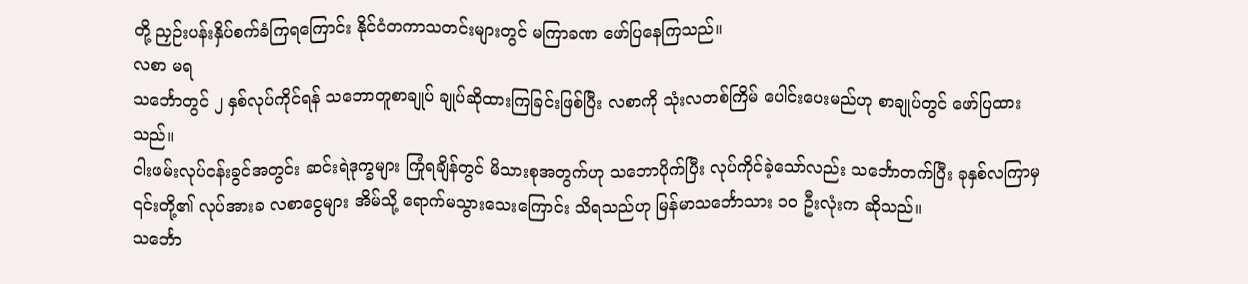တို့ ညှဉ်းပန်းနှိပ်စက်ခံကြရကြောင်း နိုင်ငံတကာသတင်းများတွင် မကြာခဏ ဖော်ပြနေကြသည်။
လစာ မရ
သင်္ဘောတွင် ၂ နှစ်လုပ်ကိုင်ရန် သဘောတူစာချုပ် ချုပ်ဆိုထားကြခြင်းဖြစ်ပြီး လစာကို သုံးလတစ်ကြိမ် ပေါင်းပေးမည်ဟု စာချုပ်တွင် ဖော်ပြထားသည်။
ငါးဖမ်းလုပ်ငန်းခွင်အတွင်း ဆင်းရဲဒုက္ခများ ကြုံရချိန်တွင် မိသားစုအတွက်ဟု သဘောပိုက်ပြီး လုပ်ကိုင်ခဲ့သော်လည်း သင်္ဘောတက်ပြီး ခုနှစ်လကြာမှ ၎င်းတို့၏ လုပ်အားခ လစာငွေများ အိမ်သို့ ရောက်မသွားသေးကြောင်း သိရသည်ဟု မြန်မာသင်္ဘောသား ၁၀ ဦးလုံးက ဆိုသည်။
သင်္ဘော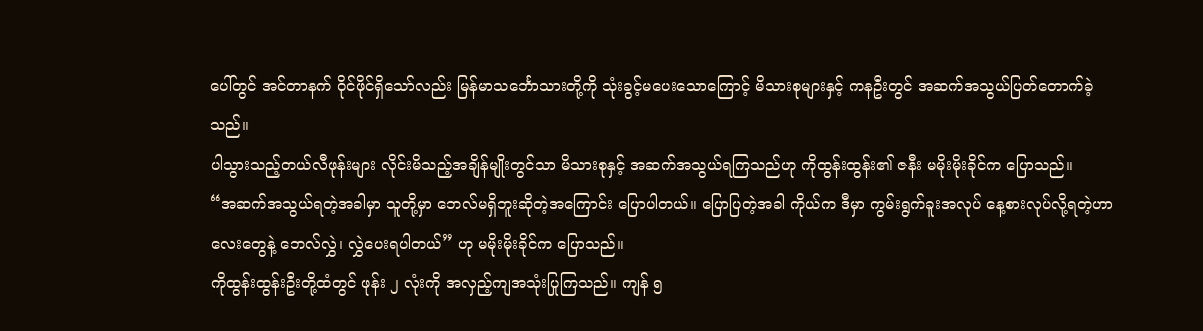ပေါ်တွင် အင်တာနက် ဝိုင်ဖိုင်ရှိသော်လည်း မြန်မာသင်္ဘောသားတို့ကို သုံးခွင့်မပေးသောကြောင့် မိသားစုများနှင့် ကနဦးတွင် အဆက်အသွယ်ပြတ်တောက်ခဲ့သည်။
ပါသွားသည့်တယ်လီဖုန်းများ လိုင်းမိသည့်အချိန်မျိုးတွင်သာ မိသားစုနှင့် အဆက်အသွယ်ရကြသည်ဟု ကိုထွန်းထွန်း၏ ဇနီး မမိုးမိုးခိုင်က ပြောသည်။
“အဆက်အသွယ်ရတဲ့အခါမှာ သူတို့မှာ ဘေလ်မရှိဘူးဆိုတဲ့အကြောင်း ပြောပါတယ်။ ပြောပြတဲ့အခါ ကိုယ်က ဒီမှာ ကွမ်းရွက်ခူးအလုပ် နေ့စားလုပ်လို့ရတဲ့ဟာလေးတွေနဲ့ ဘေလ်လွှဲ၊ လွှဲပေးရပါတယ်” ဟု မမိုးမိုးခိုင်က ပြောသည်။
ကိုထွန်းထွန်းဦးတို့ထံတွင် ဖုန်း ၂ လုံးကို အလှည့်ကျအသုံးပြုကြသည်။ ကျန် ၅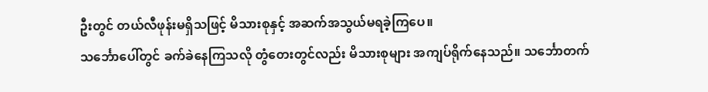ဦးတွင် တယ်လီဖုန်းမရှိသဖြင့် မိသားစုနှင့် အဆက်အသွယ်မရခဲ့ကြပေ။
သင်္ဘောပေါ်တွင် ခက်ခဲနေကြသလို တွံတေးတွင်လည်း မိသားစုများ အကျပ်ရိုက်နေသည်။ သင်္ဘောတက်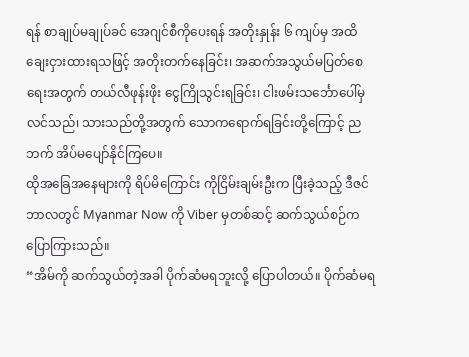ရန် စာချုပ်မချုပ်ခင် အေဂျင်စီကိုပေးရန် အတိုးနှုန်း ၆ ကျပ်မှ အထိ ချေးငှားထားရသဖြင့် အတိုးတက်နေခြင်း၊ အဆက်အသွယ်မပြတ်စေရေးအတွက် တယ်လီဖုန်းဖိုး ငွေကြိုသွင်းရခြင်း၊ ငါးဖမ်းသင်္ဘောပေါ်မှ လင်သည်၊ သားသည်တို့အတွက် သောကရောက်ရခြင်းတို့ကြောင့် ညဘက် အိပ်မပျော်နိုင်ကြပေ။
ထိုအခြေအနေများကို ရိပ်မိကြောင်း ကိုငြိမ်းချမ်းဦးက ပြီးခဲ့သည့် ဒီဇင်ဘာလတွင် Myanmar Now ကို Viber မှတစ်ဆင့် ဆက်သွယ်စဉ်က ပြောကြားသည်။
“အိမ်ကို ဆက်သွယ်တဲ့အခါ ပိုက်ဆံမရဘူးလို့ ပြောပါတယ်။ ပိုက်ဆံမရ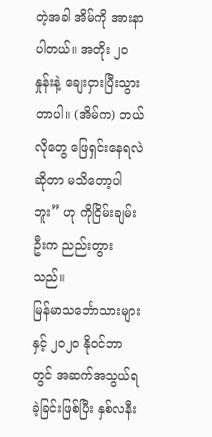တဲ့အခါ အိမ်ကို အားနာပါတယ်။ အတိုး ၂၀ နှုန်းနဲ့ ချေးငှားပြီးသွားတာပါ။ (အိမ်က) ဘယ်လိုတွေ ဖြေရှင်းနေရလဲဆိုတာ မသိတော့ပါဘူး” ဟု ကိုငြိမ်းချမ်းဦးက ညည်းတွားသည်။
မြန်မာသင်္ဘောသားများနှင့် ၂၀၂၀ နိုဝင်ဘာတွင် အဆက်အသွယ်ရခဲ့ခြင်းဖြစ်ပြီး နှစ်လနီး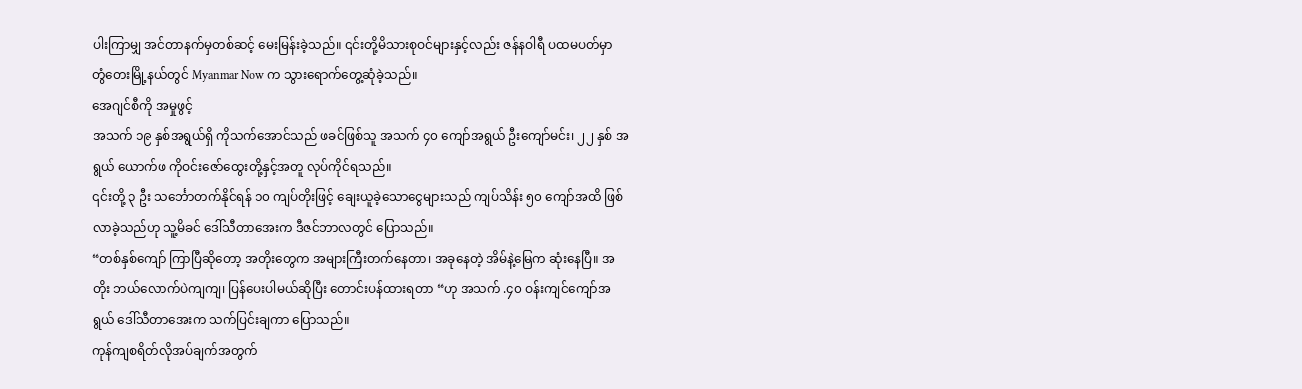ပါးကြာမျှ အင်တာနက်မှတစ်ဆင့် မေးမြန်းခဲ့သည်။ ၎င်းတို့မိသားစုဝင်များနှင့်လည်း ဇန်နဝါရီ ပထမပတ်မှာ တွံတေးမြို့နယ်တွင် Myanmar Now က သွားရောက်တွေ့ဆုံခဲ့သည်။
အေဂျင်စီကို အမှုဖွင့်
အသက် ၁၉ နှစ်အရွယ်ရှိ ကိုသက်အောင်သည် ဖခင်ဖြစ်သူ အသက် ၄၀ ကျော်အရွယ် ဦးကျော်မင်း၊ ၂၂ နှစ် အရွယ် ယောက်ဖ ကိုဝင်းဇော်ထွေးတို့နှင့်အတူ လုပ်ကိုင်ရသည်။
၎င်းတို့ ၃ ဦး သင်္ဘောတက်နိုင်ရန် ၁၀ ကျပ်တိုးဖြင့် ချေးယူခဲ့သောငွေများသည် ကျပ်သိန်း ၅၀ ကျော်အထိ ဖြစ်လာခဲ့သည်ဟု သူ့မိခင် ဒေါ်သီတာအေးက ဒီဇင်ဘာလတွင် ပြောသည်။
“တစ်နှစ်ကျော် ကြာပြီဆိုတော့ အတိုးတွေက အများကြီးတက်နေတာ၊ အခုနေတဲ့ အိမ်နဲ့မြေက ဆုံးနေပြီ။ အတိုး ဘယ်လောက်ပဲကျကျ၊ ပြန်ပေးပါမယ်ဆိုပြီး တောင်းပန်ထားရတာ “ဟု အသက် .၄၀ ဝန်းကျင်ကျော်အရွယ် ဒေါ်သီတာအေးက သက်ပြင်းချကာ ပြောသည်။
ကုန်ကျစရိတ်လိုအပ်ချက်အတွက်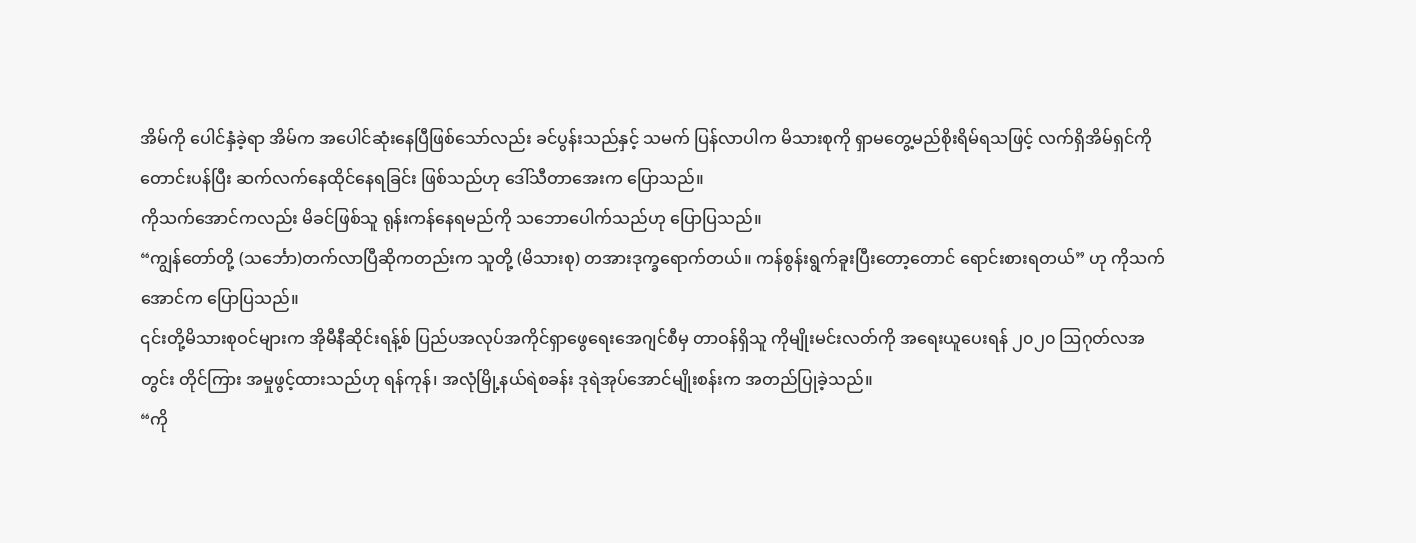အိမ်ကို ပေါင်နှံခဲ့ရာ အိမ်က အပေါင်ဆုံးနေပြီဖြစ်သော်လည်း ခင်ပွန်းသည်နှင့် သမက် ပြန်လာပါက မိသားစုကို ရှာမတွေ့မည်စိုးရိမ်ရသဖြင့် လက်ရှိအိမ်ရှင်ကို တောင်းပန်ပြီး ဆက်လက်နေထိုင်နေရခြင်း ဖြစ်သည်ဟု ဒေါ်သီတာအေးက ပြောသည်။
ကိုသက်အောင်ကလည်း မိခင်ဖြစ်သူ ရုန်းကန်နေရမည်ကို သဘောပေါက်သည်ဟု ပြောပြသည်။
“ကျွန်တော်တို့ (သင်္ဘော)တက်လာပြီဆိုကတည်းက သူတို့ (မိသားစု) တအားဒုက္ခရောက်တယ်။ ကန်စွန်းရွက်ခူးပြီးတော့တောင် ရောင်းစားရတယ်” ဟု ကိုသက်အောင်က ပြောပြသည်။
၎င်းတို့မိသားစုဝင်များက အိုမီနီဆိုင်းရန့်စ် ပြည်ပအလုပ်အကိုင်ရှာဖွေရေးအေဂျင်စီမှ တာဝန်ရှိသူ ကိုမျိုးမင်းလတ်ကို အရေးယူပေးရန် ၂၀၂၀ ဩဂုတ်လအတွင်း တိုင်ကြား အမှုဖွင့်ထားသည်ဟု ရန်ကုန်၊ အလုံမြို့နယ်ရဲစခန်း ဒုရဲအုပ်အောင်မျိုးစန်းက အတည်ပြုခဲ့သည်။
“ကို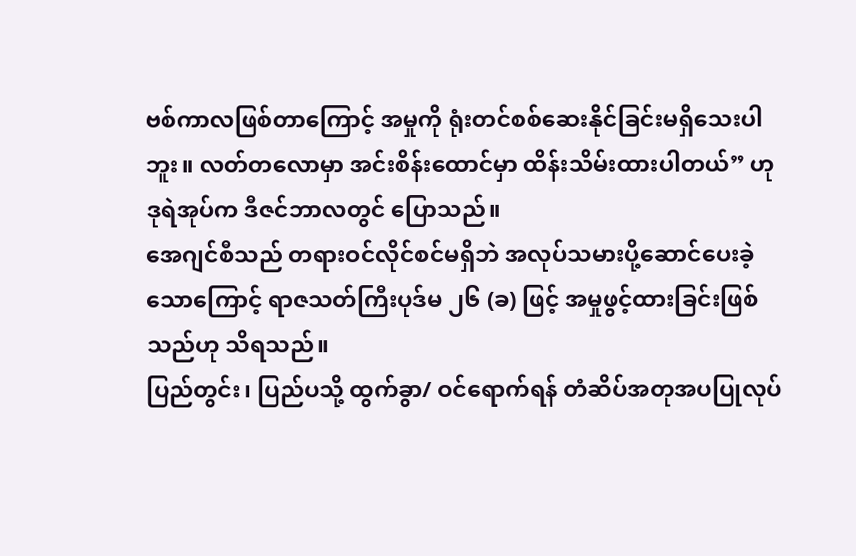ဗစ်ကာလဖြစ်တာကြောင့် အမှုကို ရုံးတင်စစ်ဆေးနိုင်ခြင်းမရှိသေးပါဘူး။ လတ်တလောမှာ အင်းစိန်းထောင်မှာ ထိန်းသိမ်းထားပါတယ်” ဟု ဒုရဲအုပ်က ဒီဇင်ဘာလတွင် ပြောသည်။
အေဂျင်စီသည် တရားဝင်လိုင်စင်မရှိဘဲ အလုပ်သမားပို့ဆောင်ပေးခဲ့သောကြောင့် ရာဇသတ်ကြီးပုဒ်မ ၂၆ (ခ) ဖြင့် အမှုဖွင့်ထားခြင်းဖြစ်သည်ဟု သိရသည်။
ပြည်တွင်း၊ ပြည်ပသို့ ထွက်ခွာ/ ဝင်ရောက်ရန် တံဆိပ်အတုအပပြုလုပ်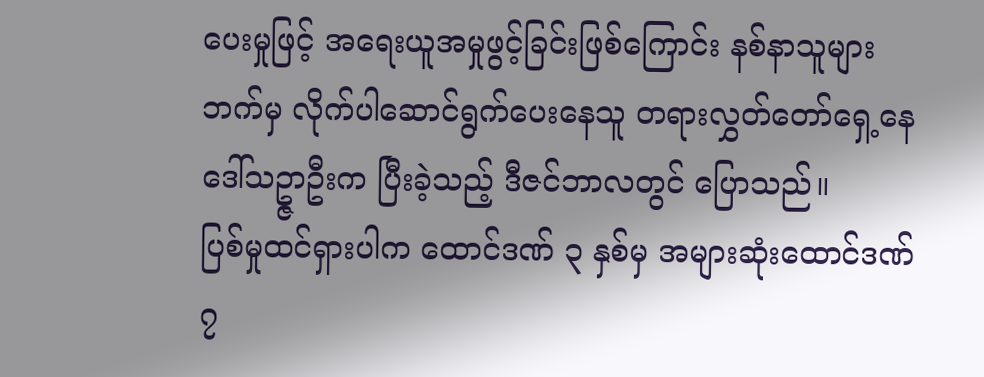ပေးမှုဖြင့် အရေးယူအမှုဖွင့်ခြင်းဖြစ်ကြောင်း နစ်နာသူများဘက်မှ လိုက်ပါဆောင်ရွက်ပေးနေသူ တရားလွှတ်တော်ရှေ့နေ ဒေါ်သဥ္ဇာဦးက ပြီးခဲ့သည့် ဒီဇင်ဘာလတွင် ပြောသည်။
ပြစ်မှုထင်ရှားပါက ထောင်ဒဏ် ၃ နှစ်မှ အများဆုံးထောင်ဒဏ် ၇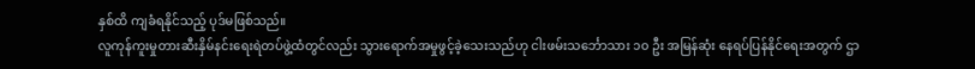နှစ်ထိ ကျခံရနိုင်သည့် ပုဒ်မဖြစ်သည်။
လူကုန်ကူးမှုတားဆီးနှိမ်နင်းရေးရဲတပ်ဖွဲ့ထံတွင်လည်း သွားရောက်အမှုဖွင့်ခဲ့သေးသည်ဟု ငါးဖမ်းသင်္ဘောသား ၁၀ ဦး အမြန်ဆုံး နေရပ်ပြန်နိုင်ရေးအတွက် ဌာ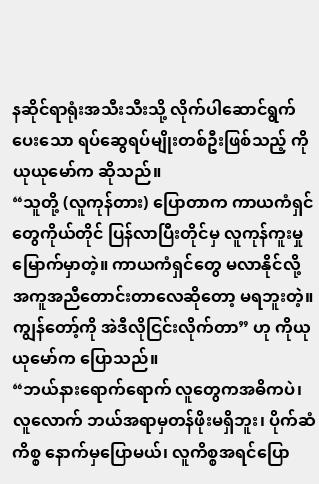နဆိုင်ရာရုံးအသီးသီးသို့ လိုက်ပါဆောင်ရွက်ပေးသော ရပ်ဆွေရပ်မျိုးတစ်ဦးဖြစ်သည့် ကိုယုယုမော်က ဆိုသည်။
“သူတို့ (လူကုန်တား) ပြောတာက ကာယကံရှင်တွေကိုယ်တိုင် ပြန်လာပြီးတိုင်မှ လူကုန်ကူးမှုမြောက်မှာတဲ့။ ကာယကံရှင်တွေ မလာနိုင်လို့ အကူအညီတောင်းတာလေဆိုတော့ မရဘူးတဲ့။ ကျွန်တော့်ကို အဲဒီလိုငြင်းလိုက်တာ” ဟု ကိုယုယုမော်က ပြောသည်။
“ဘယ်နားရောက်ရောက် လူတွေကအဓိကပဲ၊ လူလောက် ဘယ်အရာမှတန်ဖိုးမရှိဘူး၊ ပိုက်ဆံကိစ္စ နောက်မှပြောမယ်၊ လူကိစ္စအရင်ပြော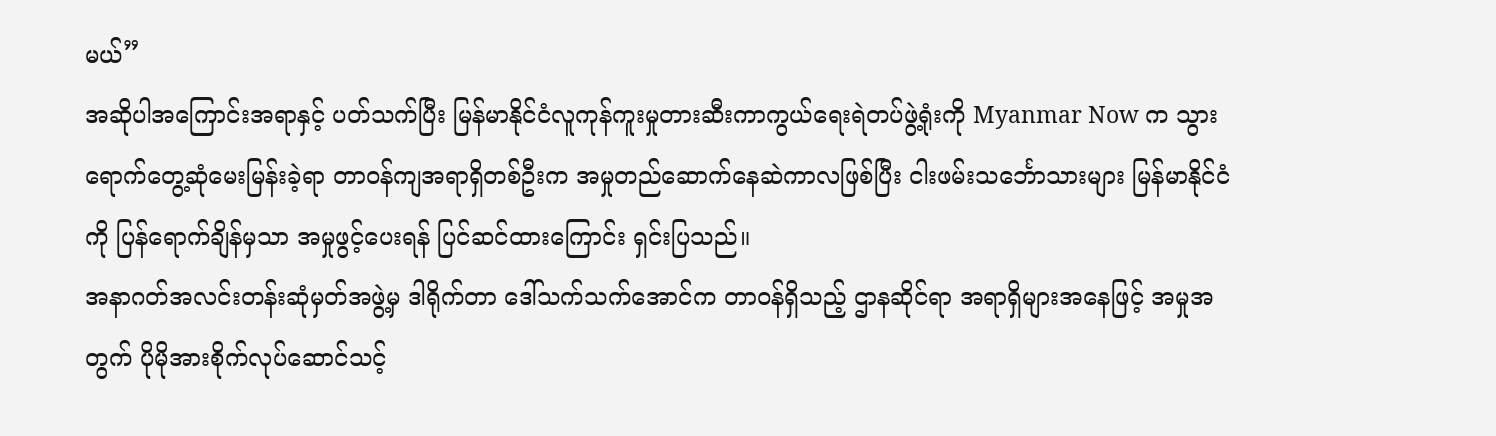မယ်”
အဆိုပါအကြောင်းအရာနှင့် ပတ်သက်ပြီး မြန်မာနိုင်ငံလူကုန်ကူးမှုတားဆီးကာကွယ်ရေးရဲတပ်ဖွဲ့ရုံးကို Myanmar Now က သွားရောက်တွေ့ဆုံမေးမြန်းခဲ့ရာ တာဝန်ကျအရာရှိတစ်ဦးက အမှုတည်ဆောက်နေဆဲကာလဖြစ်ပြီး ငါးဖမ်းသင်္ဘောသားများ မြန်မာနိုင်ငံကို ပြန်ရောက်ချိန်မှသာ အမှုဖွင့်ပေးရန် ပြင်ဆင်ထားကြောင်း ရှင်းပြသည်။
အနာဂတ်အလင်းတန်းဆုံမှတ်အဖွဲ့မှ ဒါရိုက်တာ ဒေါ်သက်သက်အောင်က တာဝန်ရှိသည့် ဌာနဆိုင်ရာ အရာရှိများအနေဖြင့် အမှုအတွက် ပိုမိုအားစိုက်လုပ်ဆောင်သင့်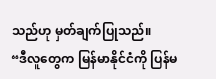သည်ဟု မှတ်ချက်ပြုသည်။
“ဒီလူတွေက မြန်မာနိုင်ငံကို ပြန်မ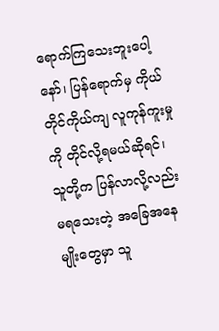ရောက်ကြသေးဘူးပေါ့နော်၊ ပြန်ရောက်မှ ကိုယ်တိုင်ကိုယ်ကျ လူကုန်ကူးမှုကို တိုင်လို့ရမယ်ဆိုရင်၊ သူတို့က ပြန်လာလို့လည်းမရသေးတဲ့ အခြေအနေမျိုးတွေမှာ သူ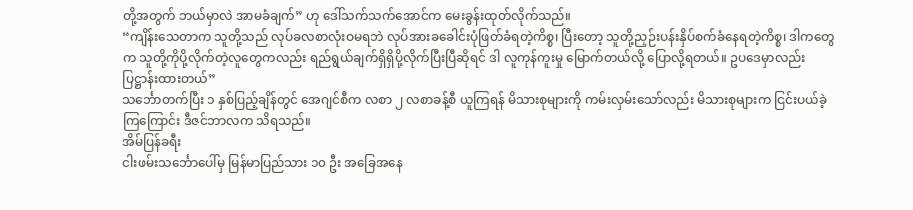တို့အတွက် ဘယ်မှာလဲ အာမခံချက်” ဟု ဒေါ်သက်သက်အောင်က မေးခွန်းထုတ်လိုက်သည်။
“ကျိန်းသေတာက သူတို့သည် လုပ်ခလစာလုံးဝမရဘဲ လုပ်အားခခေါင်းပုံဖြတ်ခံရတဲ့ကိစ္စ၊ ပြီးတော့ သူတို့ညှဉ်းပန်းနှိပ်စက်ခံနေရတဲ့ကိစ္စ၊ ဒါကတွေက သူတို့ကိုပို့လိုက်တဲ့လူတွေကလည်း ရည်ရွယ်ချက်ရှိရှိပို့လိုက်ပြီးပြီဆိုရင် ဒါ လူကုန်ကူးမှု မြောက်တယ်လို့ ပြောလို့ရတယ်။ ဥပဒေမှာလည်း ပြဋ္ဌာန်းထားတယ်”
သင်္ဘောတက်ပြီး ၁ နှစ်ပြည့်ချိန်တွင် အေဂျင်စီက လစာ ၂ လစာခန့်စီ ယူကြရန် မိသားစုများကို ကမ်းလှမ်းသော်လည်း မိသားစုများက ငြင်းပယ်ခဲ့ကြကြောင်း ဒီဇင်ဘာလက သိရသည်။
အိမ်ပြန်ခရီး
ငါးဖမ်းသင်္ဘောပေါ်မှ မြန်မာပြည်သား ၁၀ ဦး အခြေအနေ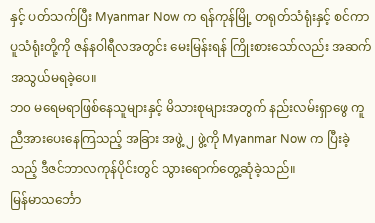နှင့် ပတ်သက်ပြီး Myanmar Now က ရန်ကုန်မြို့ တရုတ်သံရုံးနှင့် စင်ကာပူသံရုံးတို့ကို ဇန်နဝါရီလအတွင်း မေးမြန်းရန် ကြိုးစားသော်လည်း အဆက်အသွယ်မရခဲ့ပေ။
ဘ၀ မရေမရာဖြစ်နေသူများနှင့် မိသားစုများအတွက် နည်းလမ်းရှာဖွေ ကူညီအားပေးနေကြသည့် အခြား အဖွဲ့ ၂ ဖွဲ့ကို Myanmar Now က ပြီးခဲ့သည့် ဒီဇင်ဘာလကုန်ပိုင်းတွင် သွားရောက်တွေ့ဆုံခဲ့သည်။
မြန်မာသင်္ဘော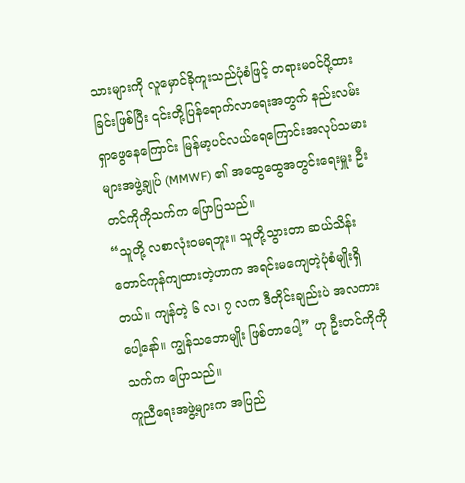သားများကို လူမှောင်ခိုကူးသည်ပုံစံဖြင့် တရားမဝင်ပို့ထားခြင်းဖြစ်ပြီး ၎င်းတို့ပြန်ရောက်လာရေးအတွက် နည်းလမ်းရှာဖွေနေကြောင်း မြန်မာ့ပင်လယ်ရေကြောင်းအလုပ်သမားများအဖွဲ့ချုပ် (MMWF) ၏ အထွေထွေအတွင်းရေးမှူး ဦးတင်ကိုကိုသက်က ပြောပြသည်။
“သူတို့ လစာလုံးဝမရဘူး။ သူတို့သွားတာ ဆယ်သိန်းတောင်ကုန်ကျထားတဲ့ဟာက အရင်းမကျေတဲ့ပုံစံမျိုးရှိတယ်။ ကျန်တဲ့ ၆ လ၊ ၇ လက ဒီတိုင်းချည်းပဲ အလကားပေါ့နော်။ ကျွန်သဘောမျိုး ဖြစ်တာပေါ့” ဟု ဦးတင်ကိုကိုသက်က ပြောသည်။
ကူညီရေးအဖွဲ့များက အပြည်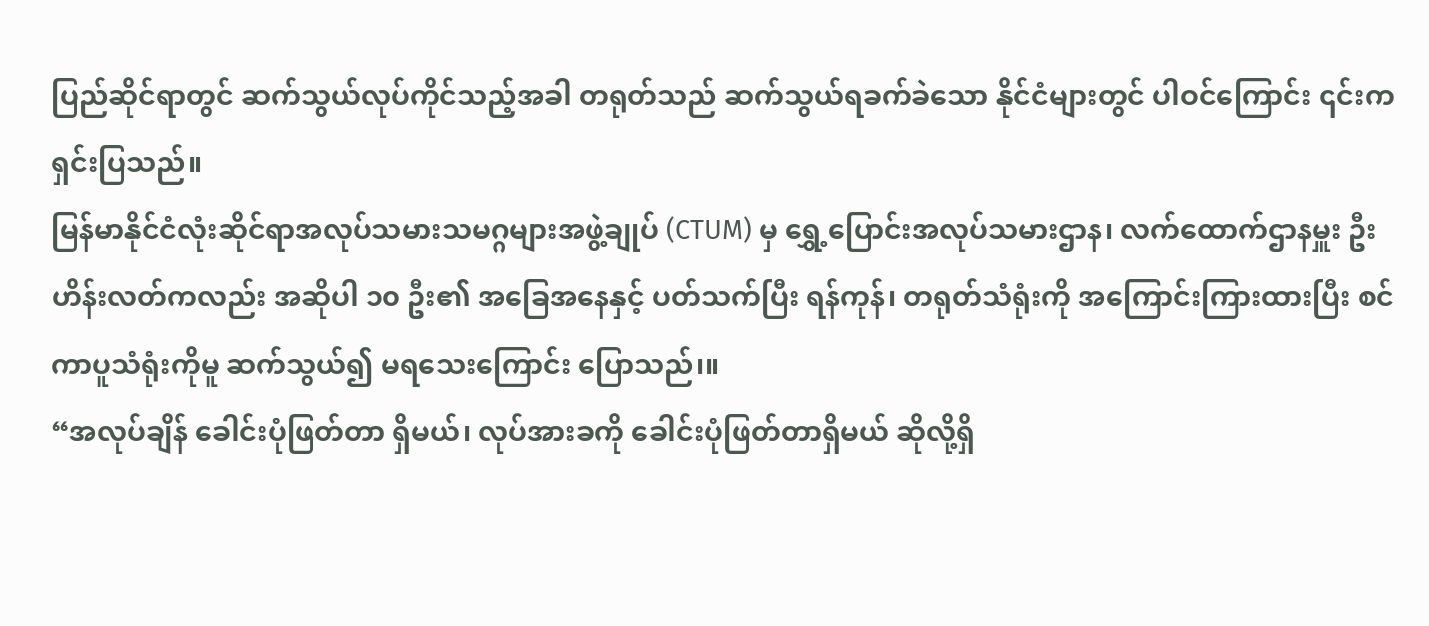ပြည်ဆိုင်ရာတွင် ဆက်သွယ်လုပ်ကိုင်သည့်အခါ တရုတ်သည် ဆက်သွယ်ရခက်ခဲသော နိုင်ငံများတွင် ပါဝင်ကြောင်း ၎င်းက ရှင်းပြသည်။
မြန်မာနိုင်ငံလုံးဆိုင်ရာအလုပ်သမားသမဂ္ဂများအဖွဲ့ချုပ် (CTUM) မှ ရွှေ့ပြောင်းအလုပ်သမားဌာန၊ လက်ထောက်ဌာနမှူး ဦးဟိန်းလတ်ကလည်း အဆိုပါ ၁၀ ဦး၏ အခြေအနေနှင့် ပတ်သက်ပြီး ရန်ကုန်၊ တရုတ်သံရုံးကို အကြောင်းကြားထားပြီး စင်ကာပူသံရုံးကိုမူ ဆက်သွယ်၍ မရသေးကြောင်း ပြောသည်၊။
“အလုပ်ချိန် ခေါင်းပုံဖြတ်တာ ရှိမယ်၊ လုပ်အားခကို ခေါင်းပုံဖြတ်တာရှိမယ် ဆိုလို့ရှိ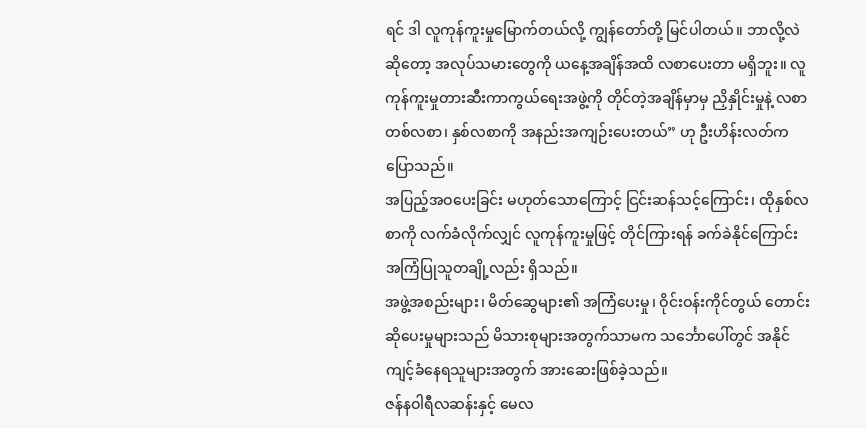ရင် ဒါ လူကုန်ကူးမှုမြောက်တယ်လို့ ကျွန်တော်တို့ မြင်ပါတယ်။ ဘာလို့လဲဆိုတော့ အလုပ်သမားတွေကို ယနေ့အချိန်အထိ လစာပေးတာ မရှိဘူး။ လူကုန်ကူးမှုတားဆီးကာကွယ်ရေးအဖွဲ့ကို တိုင်တဲ့အချိန်မှာမှ ညှိနှိုင်းမှုနဲ့ လစာ တစ်လစာ၊ နှစ်လစာကို အနည်းအကျဉ်းပေးတယ်” ဟု ဦးဟိန်းလတ်က ပြောသည်။
အပြည့်အဝပေးခြင်း မဟုတ်သောကြောင့် ငြင်းဆန်သင့်ကြောင်း၊ ထိုနှစ်လစာကို လက်ခံလိုက်လျှင် လူကုန်ကူးမှုဖြင့် တိုင်ကြားရန် ခက်ခဲနိုင်ကြောင်း အကြံပြုသူတချို့လည်း ရှိသည်။
အဖွဲ့အစည်းများ၊ မိတ်ဆွေများ၏ အကြံပေးမှု၊ ဝိုင်းဝန်းကိုင်တွယ် တောင်းဆိုပေးမှုများသည် မိသားစုများအတွက်သာမက သင်္ဘောပေါ်တွင် အနိုင်ကျင့်ခံနေရသူများအတွက် အားဆေးဖြစ်ခဲ့သည်။
ဇန်နဝါရီလဆန်းနှင့် မေလ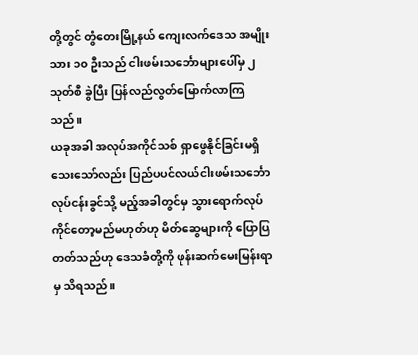တို့တွင် တွံတေးမြို့နယ် ကျေးလက်ဒေသ အမျိုးသား ၁၀ ဦးသည် ငါးဖမ်းသင်္ဘောများပေါ်မှ ၂ သုတ်စီ ခွဲပြီး ပြန်လည်လွတ်မြောက်လာကြသည်။
ယခုအခါ အလုပ်အကိုင်သစ် ရှာဖွေနိုင်ခြင်းမရှိသေးသော်လည်း ပြည်ပပင်လယ်ငါးဖမ်းသင်္ဘောလုပ်ငန်းခွင်သို့ မည့်အခါတွင်မှ သွားရောက်လုပ်ကိုင်တော့မည်မဟုတ်ဟု မိတ်ဆွေများကို ပြောပြတတ်သည်ဟု ဒေသခံတို့ကို ဖုန်းဆက်မေးမြန်းရာမှ သိရသည်။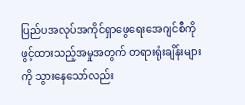ပြည်ပအလုပ်အကိုင်ရှာဖွေရေးအေဂျင်စီကို ဖွင့်ထားသည့်အမှုအတွက် တရားရုံးချိန်းများကို သွားနေသော်လည်း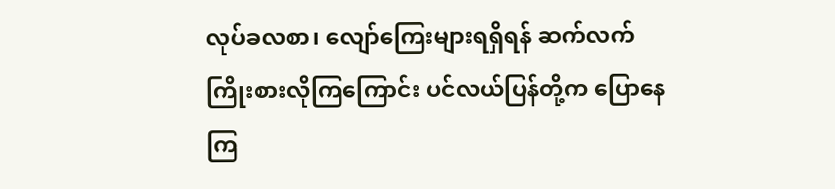လုပ်ခလစာ၊ လျော်ကြေးများရရှိရန် ဆက်လက်ကြိုးစားလိုကြကြောင်း ပင်လယ်ပြန်တို့က ပြောနေကြ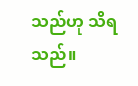သည်ဟု သိရသည်။